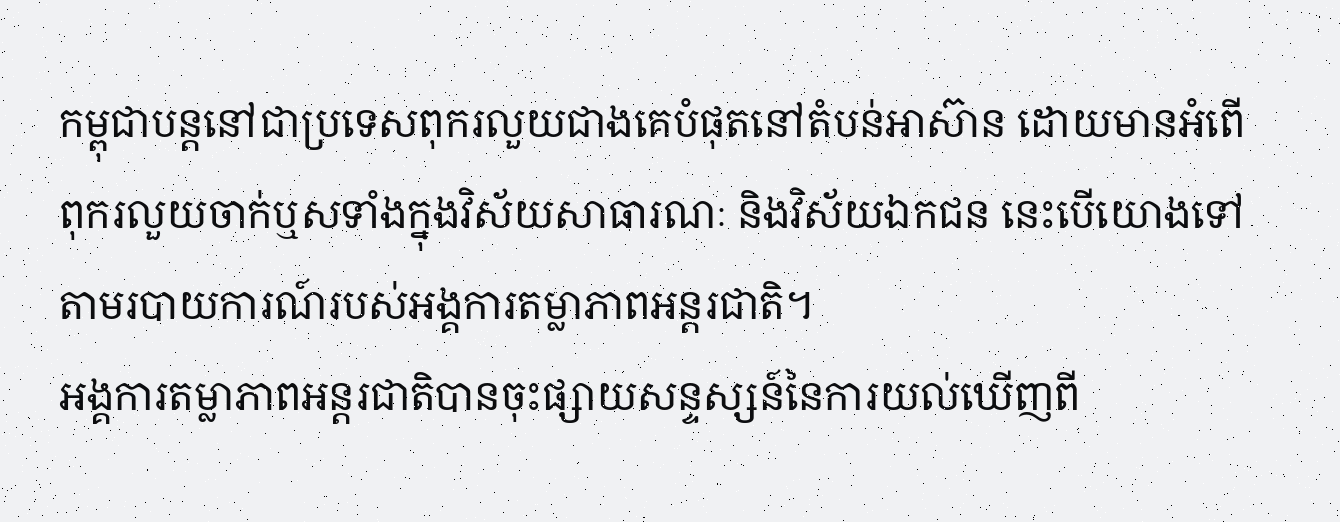កម្ពុជាបន្តនៅជាប្រទេសពុករលួយជាងគេបំផុតនៅតំបន់អាស៊ាន ដោយមានអំពើពុករលួយចាក់ឬសទាំងក្នុងវិស័យសាធារណៈ និងវិស័យឯកជន នេះបើយោងទៅតាមរបាយការណ៍របស់អង្គការតម្លាភាពអន្តរជាតិ។
អង្គការតម្លាភាពអន្តរជាតិបានចុះផ្សាយសន្ទស្សន៍នៃការយល់ឃើញពី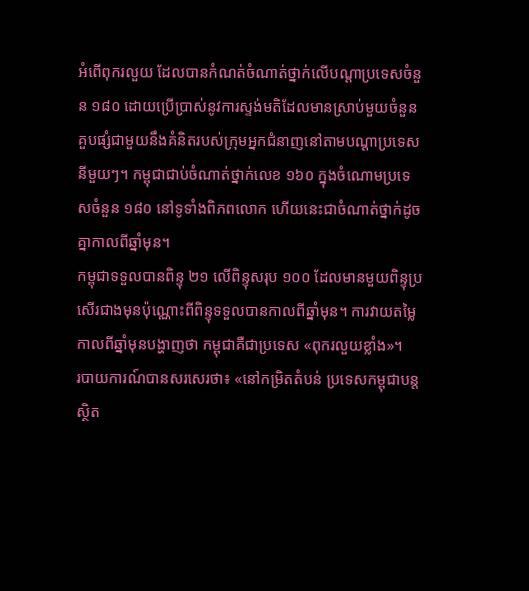អំពើពុករលួយ ដែលបានកំណត់ចំណាត់ថ្នាក់លើបណ្តាប្រទេសចំនួន ១៨០ ដោយប្រើប្រាស់នូវការស្ទង់មតិដែលមានស្រាប់មួយចំនួន គួបផ្សំជាមួយនឹងគំនិតរបស់ក្រុមអ្នកជំនាញនៅតាមបណ្តាប្រទេសនីមួយៗ។ កម្ពុជាជាប់ចំណាត់ថ្នាក់លេខ ១៦០ ក្នុងចំណោមប្រទេសចំនួន ១៨០ នៅទូទាំងពិភពលោក ហើយនេះជាចំណាត់ថ្នាក់ដូចគ្នាកាលពីឆ្នាំមុន។
កម្ពុជាទទួលបានពិន្ទុ ២១ លើពិន្ទុសរុប ១០០ ដែលមានមួយពិន្ទុប្រសើរជាងមុនប៉ុណ្ណោះពីពិន្ទុទទួលបានកាលពីឆ្នាំមុន។ ការវាយតម្លៃកាលពីឆ្នាំមុនបង្ហាញថា កម្ពុជាគឺជាប្រទេស «ពុករលួយខ្លាំង»។
របាយការណ៍បានសរសេរថា៖ «នៅកម្រិតតំបន់ ប្រទេសកម្ពុជាបន្តស្ថិត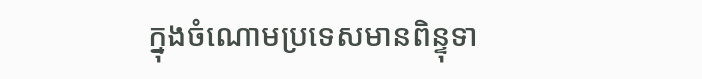ក្នុងចំណោមប្រទេសមានពិន្ទុទា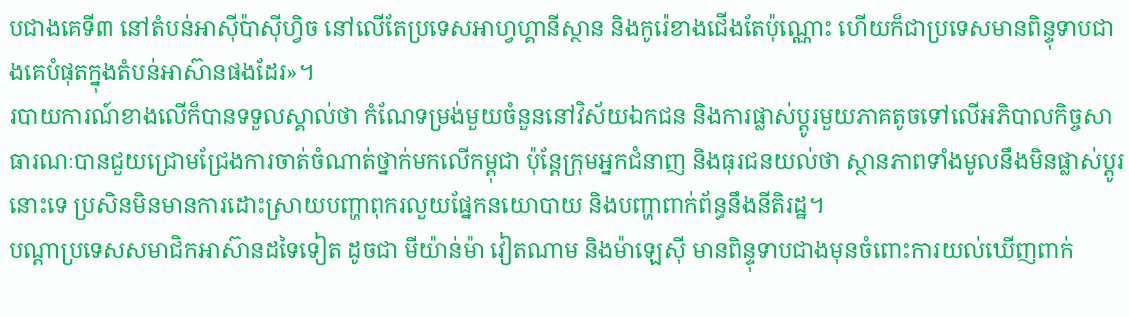បជាងគេទី៣ នៅតំបន់អាស៊ីប៉ាស៊ីហ្វិច នៅលើតែប្រទេសអាហ្វហ្គានីស្ថាន និងកូរ៉េខាងជើងតែប៉ុណ្ណោះ ហើយក៏ជាប្រទេសមានពិន្ទុទាបជាងគេបំផុតក្នុងតំបន់អាស៊ានផងដែរ»។
របាយការណ៍ខាងលើក៏បានទទួលស្គាល់ថា កំណែទម្រង់មួយចំនួននៅវិស័យឯកជន និងការផ្លាស់ប្តូរមួយភាគតូចទៅលើអភិបាលកិច្ចសាធារណៈបានជួយជ្រោមជ្រែងការចាត់ចំណាត់ថ្នាក់មកលើកម្ពុជា ប៉ុន្តែក្រុមអ្នកជំនាញ និងធុរជនយល់ថា ស្ថានភាពទាំងមូលនឹងមិនផ្លាស់ប្តូរនោះទេ ប្រសិនមិនមានការដោះស្រាយបញ្ហាពុករលួយផ្នែកនយោបាយ និងបញ្ហាពាក់ព័ន្ធនឹងនីតិរដ្ឋ។
បណ្តាប្រទេសសមាជិកអាស៊ានដទៃទៀត ដូចជា មីយ៉ាន់ម៉ា វៀតណាម និងម៉ាឡេស៊ី មានពិន្ទុទាបជាងមុនចំពោះការយល់ឃើញពាក់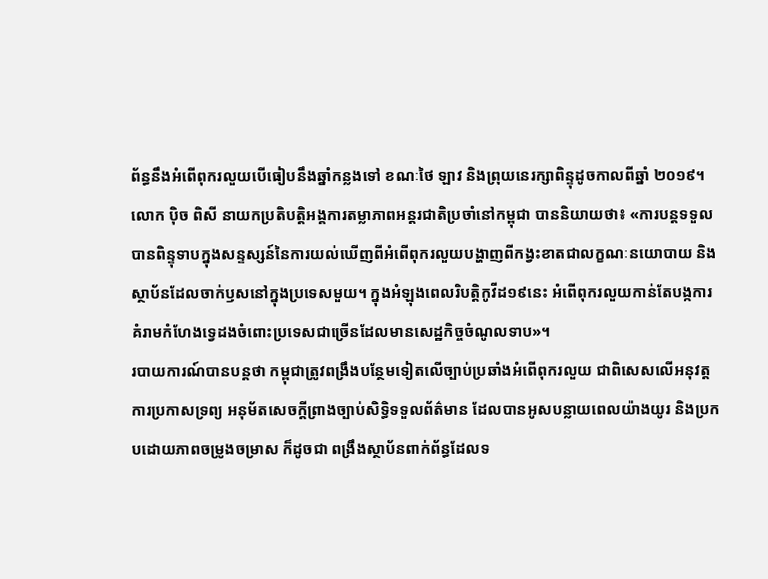ព័ន្ធនឹងអំពើពុករលួយបើធៀបនឹងឆ្នាំកន្លងទៅ ខណៈថៃ ឡាវ និងព្រុយនេរក្សាពិន្ទុដូចកាលពីឆ្នាំ ២០១៩។
លោក ប៉ិច ពិសី នាយកប្រតិបត្តិអង្គការតម្លាភាពអន្តរជាតិប្រចាំនៅកម្ពុជា បាននិយាយថា៖ «ការបន្តទទួលបានពិន្ទុទាបក្នុងសន្ទស្សន៍នៃការយល់ឃើញពីអំពើពុករលួយបង្ហាញពីកង្វះខាតជាលក្ខណៈនយោបាយ និងស្ថាប័នដែលចាក់ឫសនៅក្នុងប្រទេសមួយ។ ក្នុងអំឡុងពេលរិបត្តិកូវីដ១៩នេះ អំពើពុករលួយកាន់តែបង្កការគំរាមកំហែងទ្វេដងចំពោះប្រទេសជាច្រើនដែលមានសេដ្ឋកិច្ចចំណូលទាប»។
របាយការណ៍បានបន្តថា កម្ពុជាត្រូវពង្រឹងបន្ថែមទៀតលើច្បាប់ប្រឆាំងអំពើពុករលួយ ជាពិសេសលើអនុវត្តការប្រកាសទ្រព្យ អនុម័តសេចក្តីព្រាងច្បាប់សិទ្ធិទទួលព័ត៌មាន ដែលបានអូសបន្លាយពេលយ៉ាងយូរ និងប្រកបដោយភាពចម្រូងចម្រាស ក៏ដូចជា ពង្រឹងស្ថាប័នពាក់ព័ន្ធដែលទ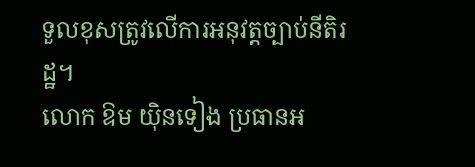ទួលខុសត្រូវលើការអនុវត្តច្បាប់នីតិរដ្ឋ។
លោក ឱម យ៉ិនទៀង ប្រធានអ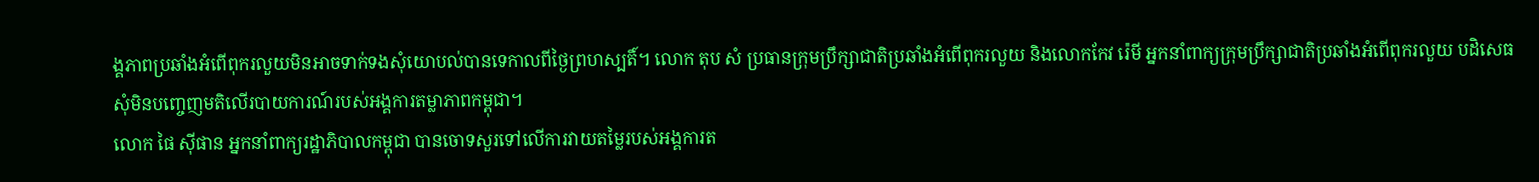ង្គភាពប្រឆាំងអំពើពុករលួយមិនអាចទាក់ទងសុំយោបល់បានទេកាលពីថ្ងៃព្រហស្បតិ៍។ លោក តុប សំ ប្រធានក្រុមប្រឹក្សាជាតិប្រឆាំងអំពើពុករលួយ និងលោកកែវ រ៉េមី អ្នកនាំពាក្យក្រុមប្រឹក្សាជាតិប្រឆាំងអំពើពុករលួយ បដិសេធសុំមិនបញ្ចេញមតិលើរបាយការណ៍របស់អង្គការតម្លាភាពកម្ពុជា។
លោក ផៃ ស៊ីផាន អ្នកនាំពាក្យរដ្ឋាភិបាលកម្ពុជា បានចោទសួរទៅលើការវាយតម្លៃរបស់អង្គការត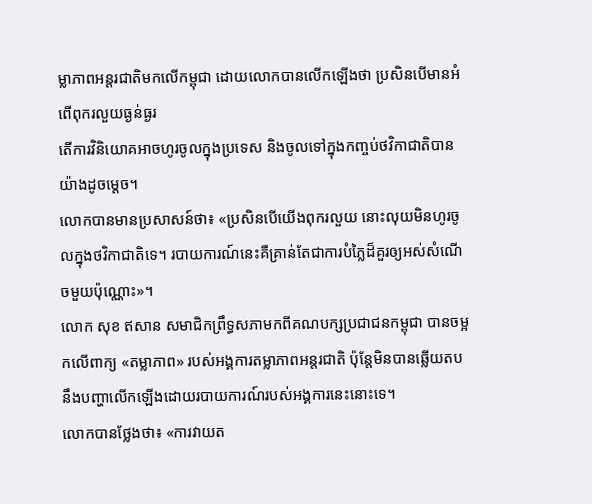ម្លាភាពអន្តរជាតិមកលើកម្ពុជា ដោយលោកបានលើកឡើងថា ប្រសិនបើមានអំពើពុករលួយធ្ងន់ធ្ងរ
តើការវិនិយោគអាចហូរចូលក្នុងប្រទេស និងចូលទៅក្នុងកញ្ចប់ថវិកាជាតិបានយ៉ាងដូចម្តេច។
លោកបានមានប្រសាសន៍ថា៖ «ប្រសិនបើយើងពុករលួយ នោះលុយមិនហូរចូលក្នុងថវិកាជាតិទេ។ របាយការណ៍នេះគឺគ្រាន់តែជាការបំភ្លៃដ៏គួរឲ្យអស់សំណើចមួយប៉ុណ្ណោះ»។
លោក សុខ ឥសាន សមាជិកព្រឹទ្ធសភាមកពីគណបក្សប្រជាជនកម្ពុជា បានចម្អកលើពាក្យ «តម្លាភាព» របស់អង្គការតម្លាភាពអន្តរជាតិ ប៉ុន្តែមិនបានឆ្លើយតបនឹងបញ្ហាលើកឡើងដោយរបាយការណ៍របស់អង្គការនេះនោះទេ។
លោកបានថ្លែងថា៖ «ការវាយត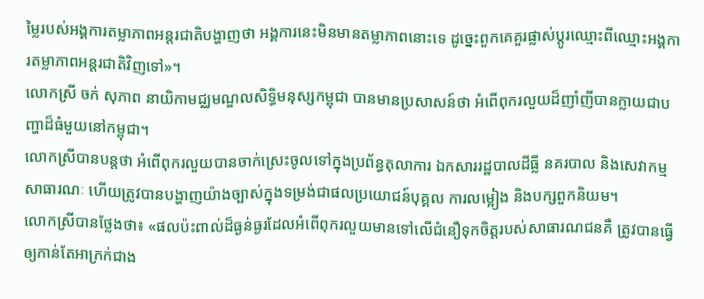ម្លៃរបស់អង្គការតម្លាភាពអន្តរជាតិបង្ហាញថា អង្គការនេះមិនមានតម្លាភាពនោះទេ ដូច្នេះពួកគេគួរផ្លាស់ប្តូរឈ្មោះពីឈ្មោះអង្គការតម្លាភាពអន្តរជាតិវិញទៅ»។
លោកស្រី ចក់ សុភាព នាយិកាមជ្ឈមណ្ឌលសិទ្ធិមនុស្សកម្ពុជា បានមានប្រសាសន៍ថា អំពើពុករលួយដ៏ញាំញីបានក្លាយជាបញ្ហាដ៏ធំមួយនៅកម្ពុជា។
លោកស្រីបានបន្តថា អំពើពុករលួយបានចាក់ស្រេះចូលទៅក្នុងប្រព័ន្ធតុលាការ ឯកសាររដ្ឋបាលដីធ្លី នគរបាល និងសេវាកម្មសាធារណៈ ហើយត្រូវបានបង្ហាញយ៉ាងច្បាស់ក្នុងទម្រង់ជាផលប្រយោជន៍បុគ្គល ការលម្អៀង និងបក្សពួកនិយម។
លោកស្រីបានថ្លែងថា៖ «ផលប៉ះពាល់ដ៏ធ្ងន់ធ្ងរដែលអំពើពុករលួយមានទៅលើជំនឿទុកចិត្តរបស់សាធារណជនគឺ ត្រូវបានធ្វើឲ្យកាន់តែអាក្រក់ជាង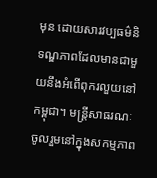មុន ដោយសារវប្បធម៌និទណ្ឌភាពដែលមានជាមួយនឹងអំពើពុករលួយនៅកម្ពុជា។ មន្រ្តីសាធរណៈចូលរួមនៅក្នុងសកម្មភាព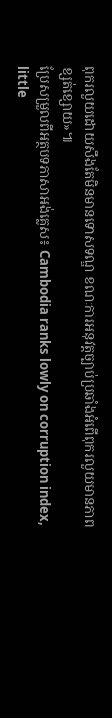ពុករលួយដោយសឹងតែមិនមានទោសទណ្ឌ ខណៈការអនុវត្តច្បាប់ប្រឆាំងអំពើពុករលួយមានភាពខ្សត់ខ្សោយ»៕
ប្រែសម្រួលពីអត្ថបទភាសាអង់គ្លេស៖ Cambodia ranks lowly on corruption index, little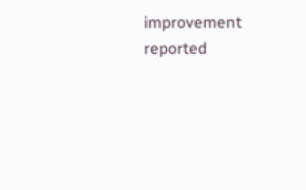improvement reported